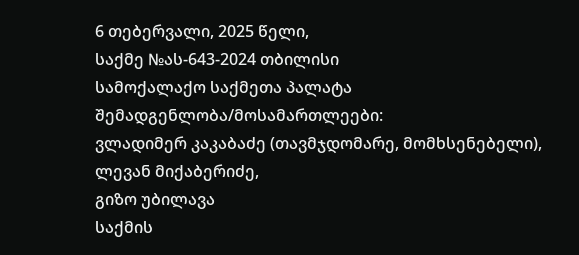6 თებერვალი, 2025 წელი,
საქმე №ას-643-2024 თბილისი
სამოქალაქო საქმეთა პალატა
შემადგენლობა/მოსამართლეები:
ვლადიმერ კაკაბაძე (თავმჯდომარე, მომხსენებელი),
ლევან მიქაბერიძე,
გიზო უბილავა
საქმის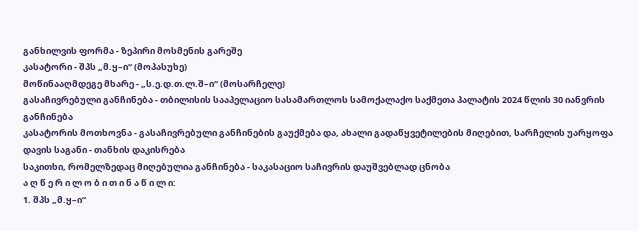განხილვის ფორმა - ზეპირი მოსმენის გარეშე
კასატორი - შპს „მ.ყ–ი“ (მოპასუხე)
მოწინააღმდეგე მხარე - „ს.ე.დ.თ.ლ.შ–ი“ (მოსარჩელე)
გასაჩივრებული განჩინება - თბილისის სააპელაციო სასამართლოს სამოქალაქო საქმეთა პალატის 2024 წლის 30 იანვრის განჩინება
კასატორის მოთხოვნა - გასაჩივრებული განჩინების გაუქმება და, ახალი გადაწყვეტილების მიღებით, სარჩელის უარყოფა
დავის საგანი - თანხის დაკისრება
საკითხი, რომელზედაც მიღებულია განჩინება - საკასაციო საჩივრის დაუშვებლად ცნობა
ა ღ წ ე რ ი ლ ო ბ ი თ ი ნ ა წ ი ლ ი:
1. შპს „მ.ყ–ი“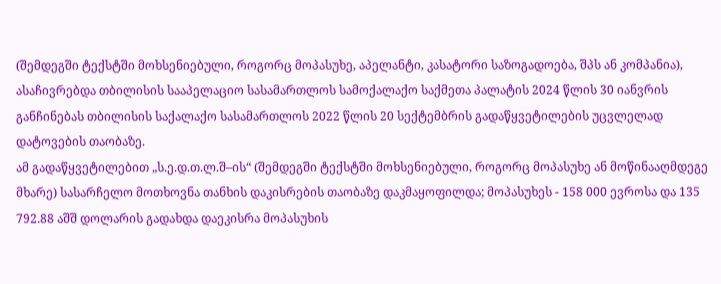(შემდეგში ტექსტში მოხსენიებული, როგორც მოპასუხე, აპელანტი, კასატორი საზოგადოება, შპს ან კომპანია), ასაჩივრებდა თბილისის სააპელაციო სასამართლოს სამოქალაქო საქმეთა პალატის 2024 წლის 30 იანვრის განჩინებას თბილისის საქალაქო სასამართლოს 2022 წლის 20 სექტემბრის გადაწყვეტილების უცვლელად დატოვების თაობაზე.
ამ გადაწყვეტილებით „ს.ე.დ.თ.ლ.შ–ის“ (შემდეგში ტექსტში მოხსენიებული, როგორც მოპასუხე ან მოწინააღმდეგე მხარე) სასარჩელო მოთხოვნა თანხის დაკისრების თაობაზე დაკმაყოფილდა; მოპასუხეს - 158 000 ევროსა და 135 792.88 აშშ დოლარის გადახდა დაეკისრა მოპასუხის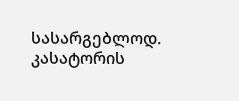სასარგებლოდ. კასატორის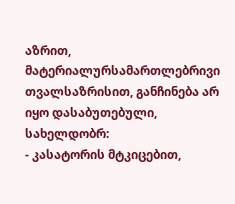აზრით, მატერიალურსამართლებრივი თვალსაზრისით, განჩინება არ იყო დასაბუთებული, სახელდობრ:
- კასატორის მტკიცებით,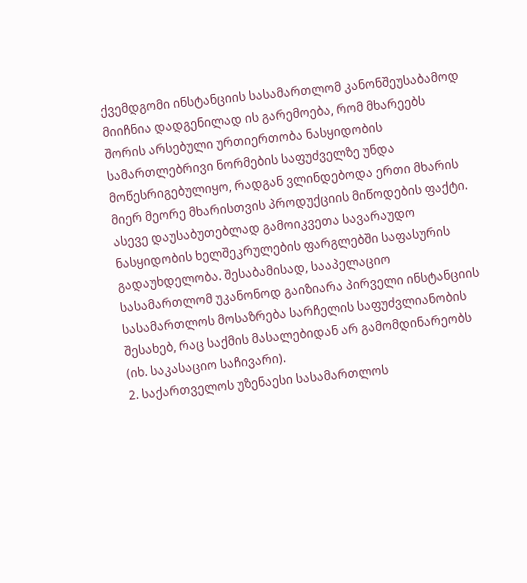ქვემდგომი ინსტანციის სასამართლომ კანონშეუსაბამოდ მიიჩნია დადგენილად ის გარემოება, რომ მხარეებს შორის არსებული ურთიერთობა ნასყიდობის სამართლებრივი ნორმების საფუძველზე უნდა მოწესრიგებულიყო, რადგან ვლინდებოდა ერთი მხარის მიერ მეორე მხარისთვის პროდუქციის მიწოდების ფაქტი. ასევე დაუსაბუთებლად გამოიკვეთა სავარაუდო ნასყიდობის ხელშეკრულების ფარგლებში საფასურის გადაუხდელობა. შესაბამისად, სააპელაციო სასამართლომ უკანონოდ გაიზიარა პირველი ინსტანციის სასამართლოს მოსაზრება სარჩელის საფუძვლიანობის შესახებ, რაც საქმის მასალებიდან არ გამომდინარეობს (იხ. საკასაციო საჩივარი).
2. საქართველოს უზენაესი სასამართლოს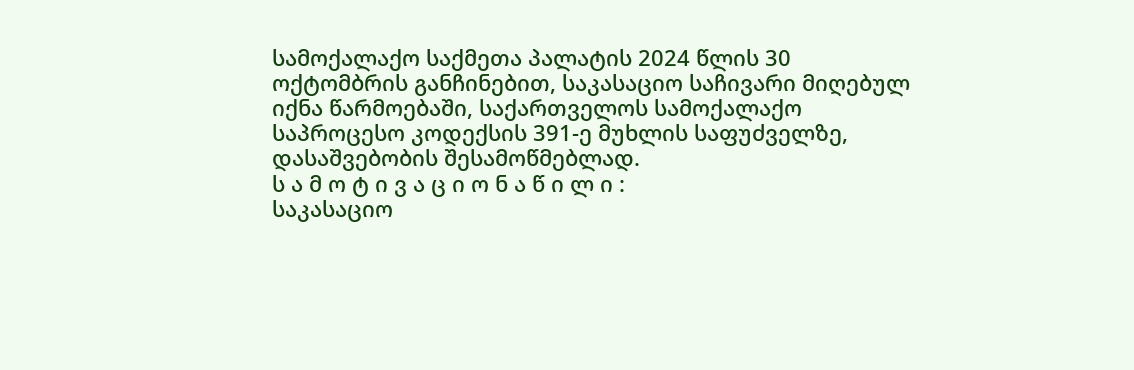სამოქალაქო საქმეთა პალატის 2024 წლის 30 ოქტომბრის განჩინებით, საკასაციო საჩივარი მიღებულ იქნა წარმოებაში, საქართველოს სამოქალაქო საპროცესო კოდექსის 391-ე მუხლის საფუძველზე, დასაშვებობის შესამოწმებლად.
ს ა მ ო ტ ი ვ ა ც ი ო ნ ა წ ი ლ ი :
საკასაციო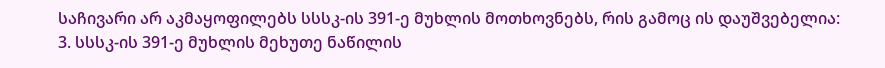საჩივარი არ აკმაყოფილებს სსსკ-ის 391-ე მუხლის მოთხოვნებს, რის გამოც ის დაუშვებელია:
3. სსსკ-ის 391-ე მუხლის მეხუთე ნაწილის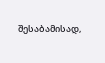შესაბამისად,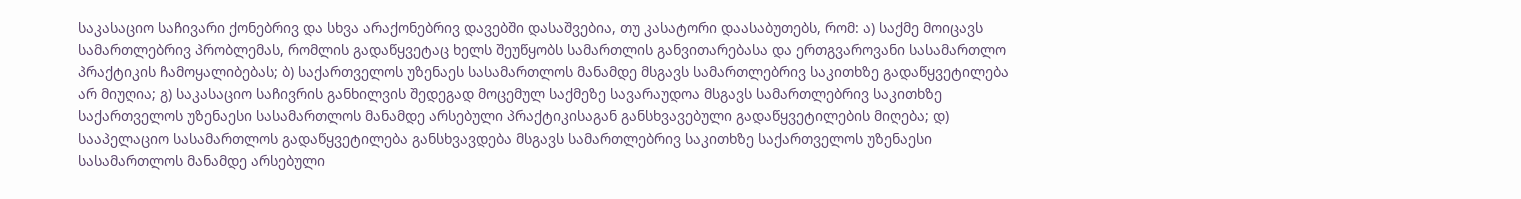საკასაციო საჩივარი ქონებრივ და სხვა არაქონებრივ დავებში დასაშვებია, თუ კასატორი დაასაბუთებს, რომ: ა) საქმე მოიცავს სამართლებრივ პრობლემას, რომლის გადაწყვეტაც ხელს შეუწყობს სამართლის განვითარებასა და ერთგვაროვანი სასამართლო პრაქტიკის ჩამოყალიბებას; ბ) საქართველოს უზენაეს სასამართლოს მანამდე მსგავს სამართლებრივ საკითხზე გადაწყვეტილება არ მიუღია; გ) საკასაციო საჩივრის განხილვის შედეგად მოცემულ საქმეზე სავარაუდოა მსგავს სამართლებრივ საკითხზე საქართველოს უზენაესი სასამართლოს მანამდე არსებული პრაქტიკისაგან განსხვავებული გადაწყვეტილების მიღება; დ) სააპელაციო სასამართლოს გადაწყვეტილება განსხვავდება მსგავს სამართლებრივ საკითხზე საქართველოს უზენაესი სასამართლოს მანამდე არსებული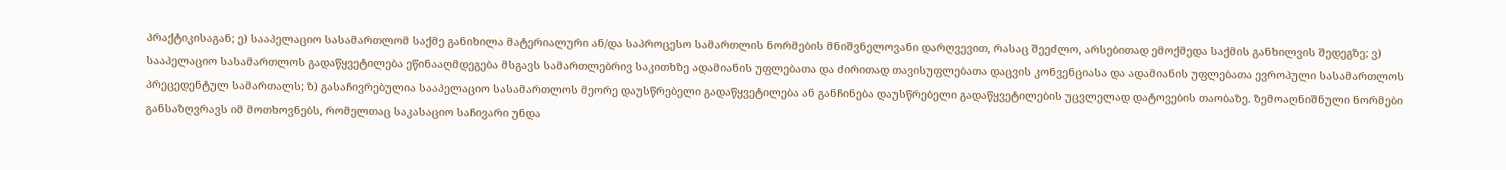პრაქტიკისაგან; ე) სააპელაციო სასამართლომ საქმე განიხილა მატერიალური ან/და საპროცესო სამართლის ნორმების მნიშვნელოვანი დარღვევით, რასაც შეეძლო, არსებითად ემოქმედა საქმის განხილვის შედეგზე; ვ) სააპელაციო სასამართლოს გადაწყვეტილება ეწინააღმდეგება მსგავს სამართლებრივ საკითხზე ადამიანის უფლებათა და ძირითად თავისუფლებათა დაცვის კონვენციასა და ადამიანის უფლებათა ევროპული სასამართლოს პრეცედენტულ სამართალს; ზ) გასაჩივრებულია სააპელაციო სასამართლოს მეორე დაუსწრებელი გადაწყვეტილება ან განჩინება დაუსწრებელი გადაწყვეტილების უცვლელად დატოვების თაობაზე. ზემოაღნიშნული ნორმები განსაზღვრავს იმ მოთხოვნებს, რომელთაც საკასაციო საჩივარი უნდა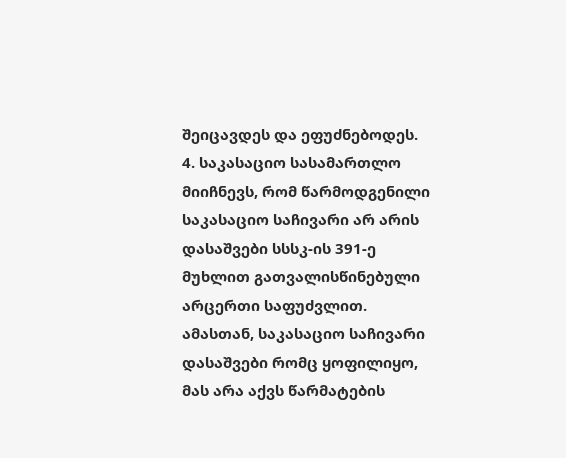შეიცავდეს და ეფუძნებოდეს.
4. საკასაციო სასამართლო მიიჩნევს, რომ წარმოდგენილი საკასაციო საჩივარი არ არის დასაშვები სსსკ-ის 391-ე მუხლით გათვალისწინებული არცერთი საფუძვლით. ამასთან, საკასაციო საჩივარი დასაშვები რომც ყოფილიყო, მას არა აქვს წარმატების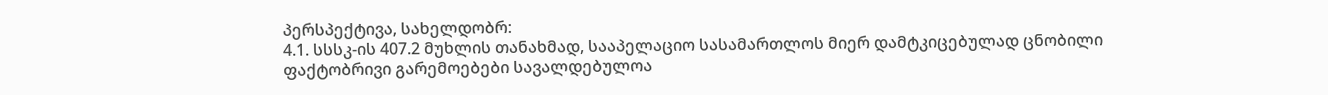პერსპექტივა, სახელდობრ:
4.1. სსსკ-ის 407.2 მუხლის თანახმად, სააპელაციო სასამართლოს მიერ დამტკიცებულად ცნობილი ფაქტობრივი გარემოებები სავალდებულოა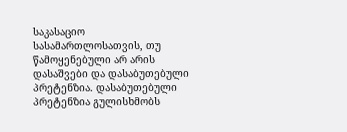საკასაციო სასამართლოსათვის, თუ წამოყენებული არ არის დასაშვები და დასაბუთებული პრეტენზია. დასაბუთებული პრეტენზია გულისხმობს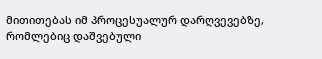მითითებას იმ პროცესუალურ დარღვევებზე, რომლებიც დაშვებული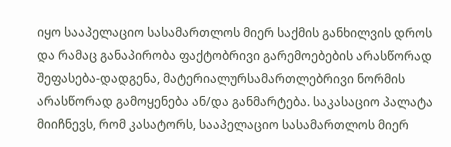იყო სააპელაციო სასამართლოს მიერ საქმის განხილვის დროს და რამაც განაპირობა ფაქტობრივი გარემოებების არასწორად შეფასება-დადგენა, მატერიალურსამართლებრივი ნორმის არასწორად გამოყენება ან/და განმარტება. საკასაციო პალატა მიიჩნევს, რომ კასატორს, სააპელაციო სასამართლოს მიერ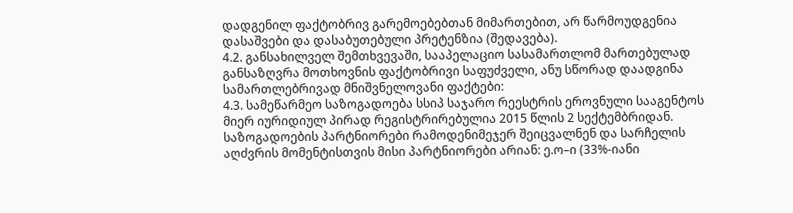დადგენილ ფაქტობრივ გარემოებებთან მიმართებით, არ წარმოუდგენია დასაშვები და დასაბუთებული პრეტენზია (შედავება).
4.2. განსახილველ შემთხვევაში, სააპელაციო სასამართლომ მართებულად განსაზღვრა მოთხოვნის ფაქტობრივი საფუძველი, ანუ სწორად დაადგინა სამართლებრივად მნიშვნელოვანი ფაქტები:
4.3. სამეწარმეო საზოგადოება სსიპ საჯარო რეესტრის ეროვნული სააგენტოს მიერ იურიდიულ პირად რეგისტრირებულია 2015 წლის 2 სექტემბრიდან. საზოგადოების პარტნიორები რამოდენიმეჯერ შეიცვალნენ და სარჩელის აღძვრის მომენტისთვის მისი პარტნიორები არიან: ე.ო–ი (33%-იანი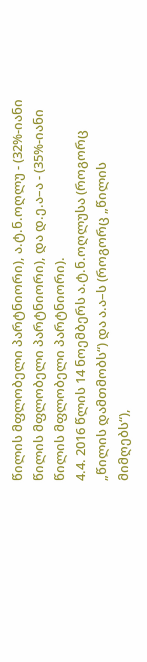წილის მფლობელი პარტნიორი), ა.ტ.ნ.ოღლუ - (32%-იანი წილის მფლობელი პარტნიორი), და დ.ე.ა–ა - (35%-იანი წილის მფლობელი პარტნიორი).
4.4. 2016 წლის 14 ნოემბერს ა.ტ.ნ.ოღლუსა (როგორც „წილის დამთმობს“) და ა.ა–ს (როგორც „წილის მიმღებს“),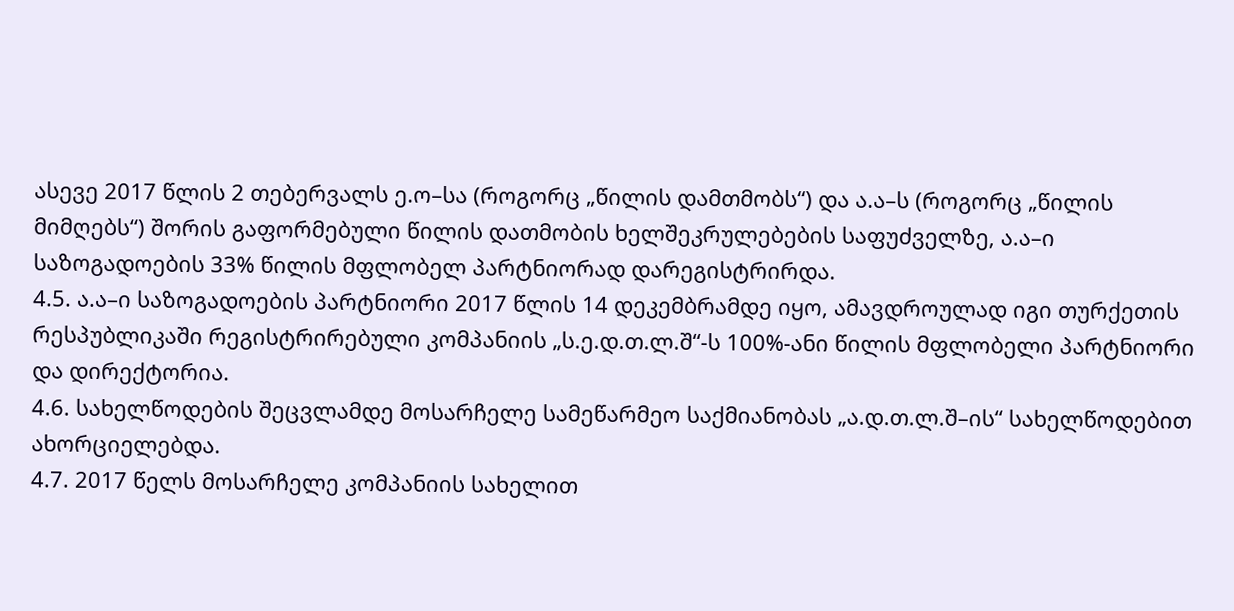ასევე 2017 წლის 2 თებერვალს ე.ო–სა (როგორც „წილის დამთმობს“) და ა.ა–ს (როგორც „წილის მიმღებს“) შორის გაფორმებული წილის დათმობის ხელშეკრულებების საფუძველზე, ა.ა–ი საზოგადოების 33% წილის მფლობელ პარტნიორად დარეგისტრირდა.
4.5. ა.ა–ი საზოგადოების პარტნიორი 2017 წლის 14 დეკემბრამდე იყო, ამავდროულად იგი თურქეთის რესპუბლიკაში რეგისტრირებული კომპანიის „ს.ე.დ.თ.ლ.შ“-ს 100%-ანი წილის მფლობელი პარტნიორი და დირექტორია.
4.6. სახელწოდების შეცვლამდე მოსარჩელე სამეწარმეო საქმიანობას „ა.დ.თ.ლ.შ–ის“ სახელწოდებით ახორციელებდა.
4.7. 2017 წელს მოსარჩელე კომპანიის სახელით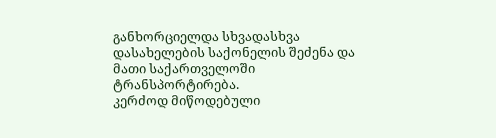განხორციელდა სხვადასხვა დასახელების საქონელის შეძენა და მათი საქართველოში ტრანსპორტირება.
კერძოდ მიწოდებული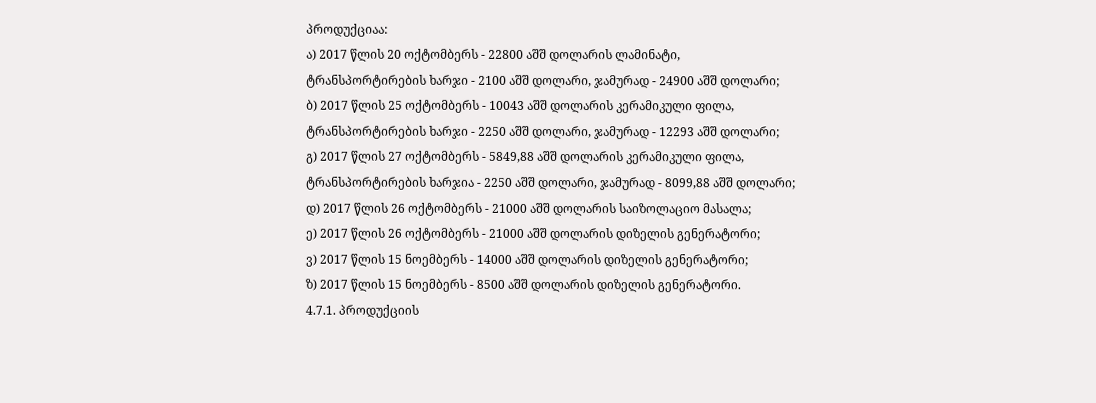პროდუქციაა:
ა) 2017 წლის 20 ოქტომბერს - 22800 აშშ დოლარის ლამინატი, ტრანსპორტირების ხარჯი - 2100 აშშ დოლარი, ჯამურად - 24900 აშშ დოლარი;
ბ) 2017 წლის 25 ოქტომბერს - 10043 აშშ დოლარის კერამიკული ფილა, ტრანსპორტირების ხარჯი - 2250 აშშ დოლარი, ჯამურად - 12293 აშშ დოლარი;
გ) 2017 წლის 27 ოქტომბერს - 5849,88 აშშ დოლარის კერამიკული ფილა, ტრანსპორტირების ხარჯია - 2250 აშშ დოლარი, ჯამურად - 8099,88 აშშ დოლარი;
დ) 2017 წლის 26 ოქტომბერს - 21000 აშშ დოლარის საიზოლაციო მასალა;
ე) 2017 წლის 26 ოქტომბერს - 21000 აშშ დოლარის დიზელის გენერატორი;
ვ) 2017 წლის 15 ნოემბერს - 14000 აშშ დოლარის დიზელის გენერატორი;
ზ) 2017 წლის 15 ნოემბერს - 8500 აშშ დოლარის დიზელის გენერატორი.
4.7.1. პროდუქციის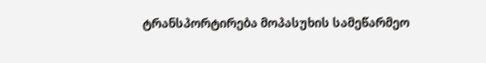ტრანსპორტირება მოპასუხის სამეწარმეო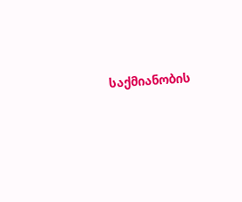საქმიანობის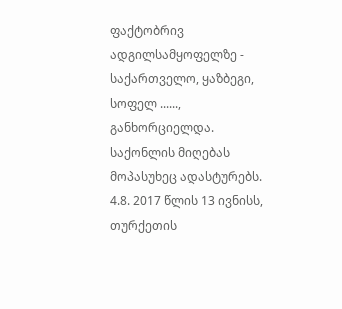ფაქტობრივ ადგილსამყოფელზე - საქართველო, ყაზბეგი, სოფელ ......, განხორციელდა.
საქონლის მიღებას მოპასუხეც ადასტურებს.
4.8. 2017 წლის 13 ივნისს, თურქეთის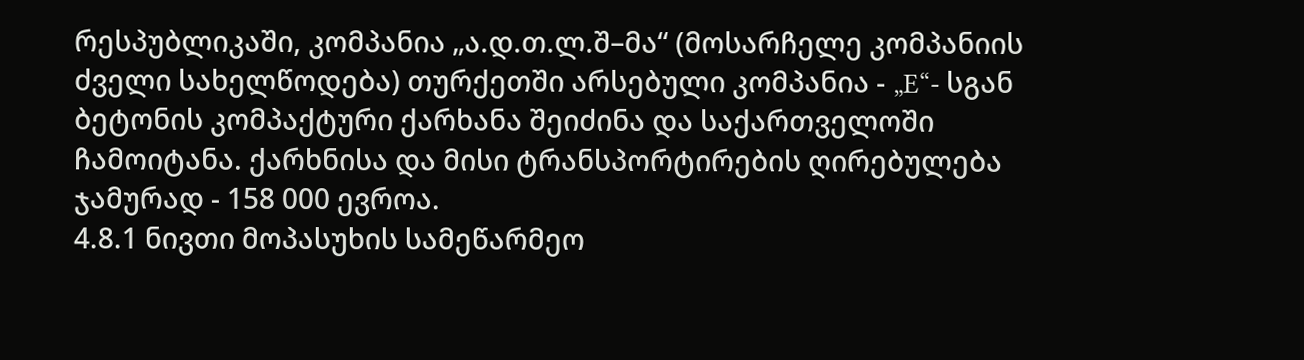რესპუბლიკაში, კომპანია „ა.დ.თ.ლ.შ–მა“ (მოსარჩელე კომპანიის ძველი სახელწოდება) თურქეთში არსებული კომპანია - „E“- სგან ბეტონის კომპაქტური ქარხანა შეიძინა და საქართველოში ჩამოიტანა. ქარხნისა და მისი ტრანსპორტირების ღირებულება ჯამურად - 158 000 ევროა.
4.8.1 ნივთი მოპასუხის სამეწარმეო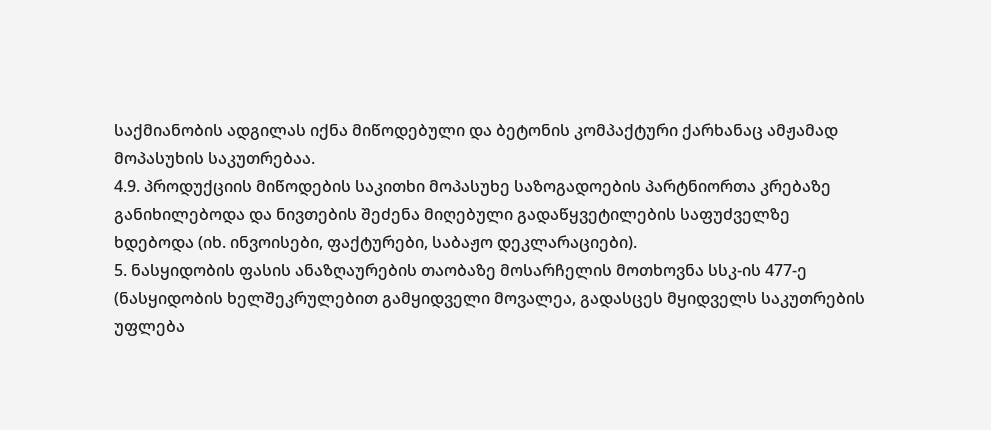საქმიანობის ადგილას იქნა მიწოდებული და ბეტონის კომპაქტური ქარხანაც ამჟამად მოპასუხის საკუთრებაა.
4.9. პროდუქციის მიწოდების საკითხი მოპასუხე საზოგადოების პარტნიორთა კრებაზე განიხილებოდა და ნივთების შეძენა მიღებული გადაწყვეტილების საფუძველზე ხდებოდა (იხ. ინვოისები, ფაქტურები, საბაჟო დეკლარაციები).
5. ნასყიდობის ფასის ანაზღაურების თაობაზე მოსარჩელის მოთხოვნა სსკ-ის 477-ე (ნასყიდობის ხელშეკრულებით გამყიდველი მოვალეა, გადასცეს მყიდველს საკუთრების უფლება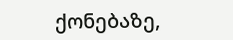ქონებაზე,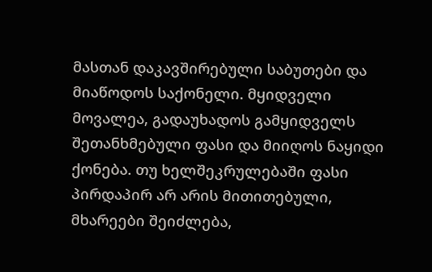მასთან დაკავშირებული საბუთები და მიაწოდოს საქონელი. მყიდველი მოვალეა, გადაუხადოს გამყიდველს შეთანხმებული ფასი და მიიღოს ნაყიდი ქონება. თუ ხელშეკრულებაში ფასი პირდაპირ არ არის მითითებული, მხარეები შეიძლება,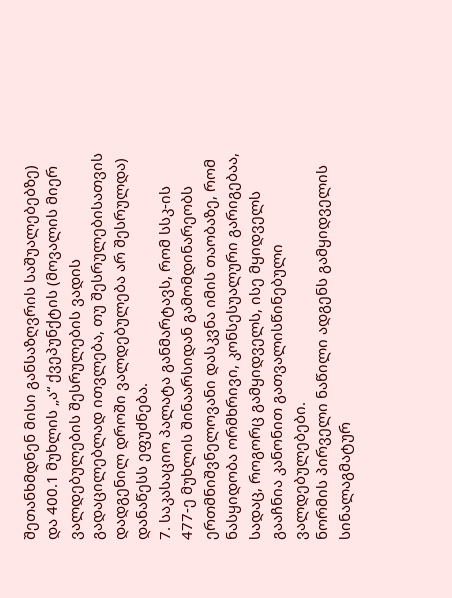შეთანხმდნენ მისი განსაზღვრის საშუალებებზე) და 400.1 მუხლის „ა“ ქვეპუნქტის (მოვალის მიერ ვალდებულების შესრულების ვადის გადაცილებლად ითვლება, თუ შესრულებისათვის დადგენილ დროში ვალდებულება არ შესრულდა) დანაწესს ეფუძნება.
7. საკასაციო პალატა განმარტავს, რომ სსკ-ის 477-ე მუხლის შინაარსიდან გამომდინარეობს ერთმნიშვნელოვანი დასკვნა იმის თაობაზე, რომ ნასყიდობა ორმხრივი, კონსესუალური გარიგებაა, სადაც, როგორც გამყიდველს, ისე მყიდველს გააჩნია კანონით გათვალისწინებული ვალდებულებები.
ნორმის პირველი ნაწილი ადგენს გამყიდველის სინალაგმატურ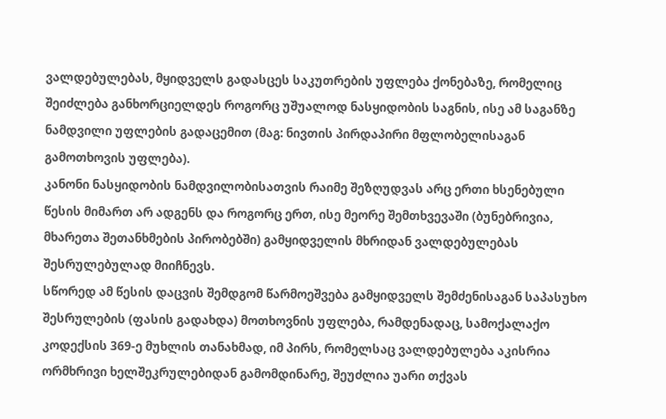ვალდებულებას, მყიდველს გადასცეს საკუთრების უფლება ქონებაზე, რომელიც შეიძლება განხორციელდეს როგორც უშუალოდ ნასყიდობის საგნის, ისე ამ საგანზე ნამდვილი უფლების გადაცემით (მაგ: ნივთის პირდაპირი მფლობელისაგან გამოთხოვის უფლება).
კანონი ნასყიდობის ნამდვილობისათვის რაიმე შეზღუდვას არც ერთი ხსენებული წესის მიმართ არ ადგენს და როგორც ერთ, ისე მეორე შემთხვევაში (ბუნებრივია, მხარეთა შეთანხმების პირობებში) გამყიდველის მხრიდან ვალდებულებას შესრულებულად მიიჩნევს.
სწორედ ამ წესის დაცვის შემდგომ წარმოეშვება გამყიდველს შემძენისაგან საპასუხო შესრულების (ფასის გადახდა) მოთხოვნის უფლება, რამდენადაც, სამოქალაქო კოდექსის 369-ე მუხლის თანახმად, იმ პირს, რომელსაც ვალდებულება აკისრია ორმხრივი ხელშეკრულებიდან გამომდინარე, შეუძლია უარი თქვას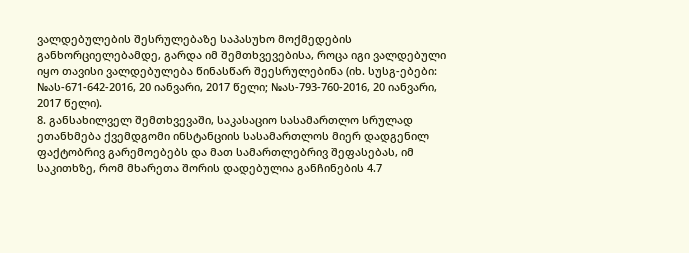ვალდებულების შესრულებაზე საპასუხო მოქმედების განხორციელებამდე, გარდა იმ შემთხვევებისა, როცა იგი ვალდებული იყო თავისი ვალდებულება წინასწარ შეესრულებინა (იხ. სუსგ-ებები: №ას-671-642-2016, 20 იანვარი, 2017 წელი; №ას-793-760-2016, 20 იანვარი, 2017 წელი).
8. განსახილველ შემთხვევაში, საკასაციო სასამართლო სრულად ეთანხმება ქვემდგომი ინსტანციის სასამართლოს მიერ დადგენილ ფაქტობრივ გარემოებებს და მათ სამართლებრივ შეფასებას, იმ საკითხზე, რომ მხარეთა შორის დადებულია განჩინების 4.7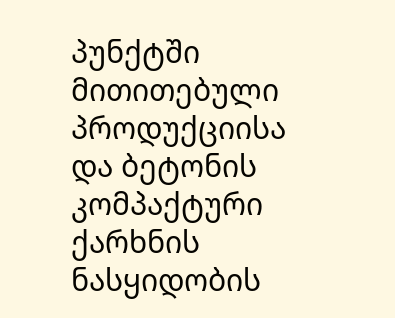პუნქტში მითითებული პროდუქციისა და ბეტონის კომპაქტური ქარხნის ნასყიდობის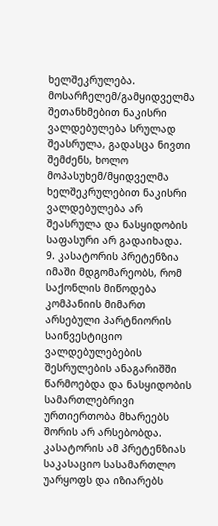ხელშეკრულება.
მოსარჩელემ/გამყიდველმა შეთანხმებით ნაკისრი ვალდებულება სრულად შეასრულა, გადასცა ნივთი შემძენს, ხოლო მოპასუხემ/მყიდველმა ხელშეკრულებით ნაკისრი ვალდებულება არ შეასრულა და ნასყიდობის საფასური არ გადაიხადა.
9. კასატორის პრეტენზია იმაში მდგომარეობს, რომ საქონლის მიწოდება კომპანიის მიმართ არსებული პარტნიორის საინვესტიციო ვალდებულებების შესრულების ანაგარიშში წარმოებდა და ნასყიდობის სამართლებრივი ურთიერთობა მხარეებს შორის არ არსებობდა. კასატორის ამ პრეტენზიას საკასაციო სასამართლო უარყოფს და იზიარებს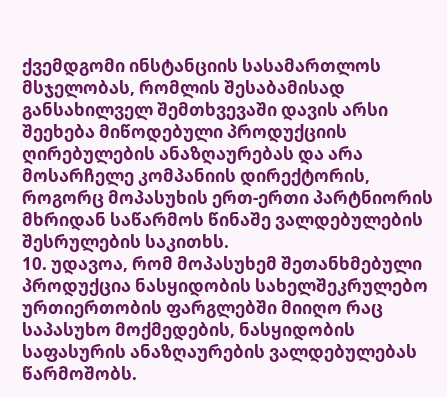ქვემდგომი ინსტანციის სასამართლოს მსჯელობას, რომლის შესაბამისად განსახილველ შემთხვევაში დავის არსი შეეხება მიწოდებული პროდუქციის ღირებულების ანაზღაურებას და არა მოსარჩელე კომპანიის დირექტორის, როგორც მოპასუხის ერთ-ერთი პარტნიორის მხრიდან საწარმოს წინაშე ვალდებულების შესრულების საკითხს.
10. უდავოა, რომ მოპასუხემ შეთანხმებული პროდუქცია ნასყიდობის სახელშეკრულებო ურთიერთობის ფარგლებში მიიღო რაც საპასუხო მოქმედების, ნასყიდობის საფასურის ანაზღაურების ვალდებულებას წარმოშობს.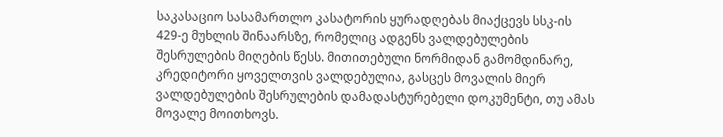საკასაციო სასამართლო კასატორის ყურადღებას მიაქცევს სსკ-ის 429-ე მუხლის შინაარსზე, რომელიც ადგენს ვალდებულების შესრულების მიღების წესს. მითითებული ნორმიდან გამომდინარე, კრედიტორი ყოველთვის ვალდებულია, გასცეს მოვალის მიერ ვალდებულების შესრულების დამადასტურებელი დოკუმენტი, თუ ამას მოვალე მოითხოვს.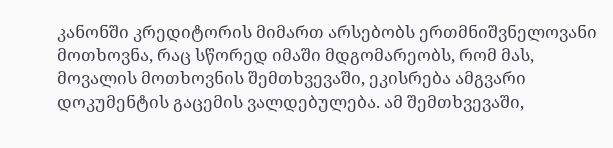კანონში კრედიტორის მიმართ არსებობს ერთმნიშვნელოვანი მოთხოვნა, რაც სწორედ იმაში მდგომარეობს, რომ მას, მოვალის მოთხოვნის შემთხვევაში, ეკისრება ამგვარი დოკუმენტის გაცემის ვალდებულება. ამ შემთხვევაში,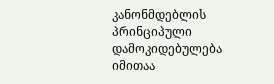კანონმდებლის პრინციპული დამოკიდებულება იმითაა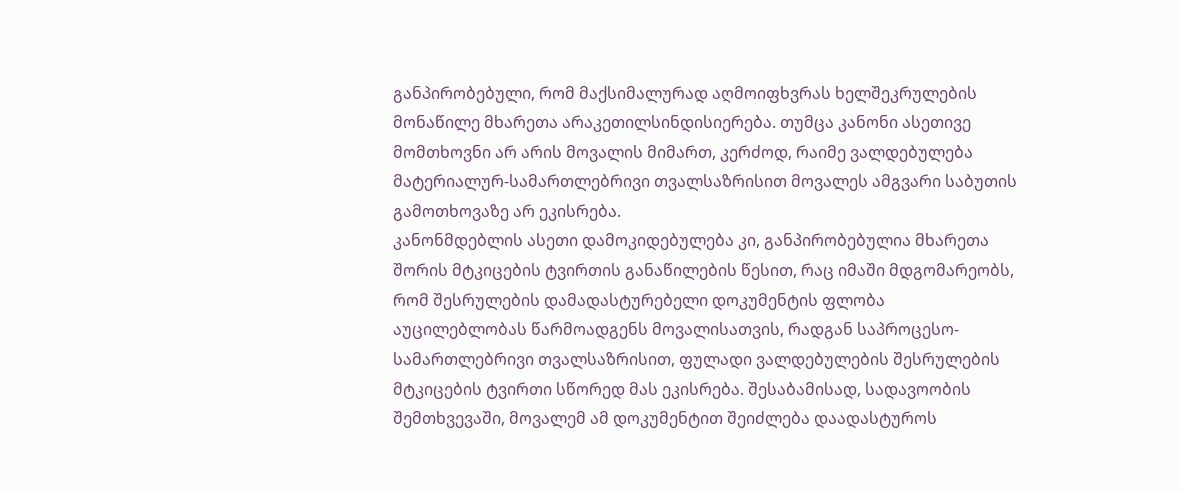განპირობებული, რომ მაქსიმალურად აღმოიფხვრას ხელშეკრულების მონაწილე მხარეთა არაკეთილსინდისიერება. თუმცა კანონი ასეთივე მომთხოვნი არ არის მოვალის მიმართ, კერძოდ, რაიმე ვალდებულება მატერიალურ-სამართლებრივი თვალსაზრისით მოვალეს ამგვარი საბუთის გამოთხოვაზე არ ეკისრება.
კანონმდებლის ასეთი დამოკიდებულება კი, განპირობებულია მხარეთა შორის მტკიცების ტვირთის განაწილების წესით, რაც იმაში მდგომარეობს, რომ შესრულების დამადასტურებელი დოკუმენტის ფლობა აუცილებლობას წარმოადგენს მოვალისათვის, რადგან საპროცესო-სამართლებრივი თვალსაზრისით, ფულადი ვალდებულების შესრულების მტკიცების ტვირთი სწორედ მას ეკისრება. შესაბამისად, სადავოობის შემთხვევაში, მოვალემ ამ დოკუმენტით შეიძლება დაადასტუროს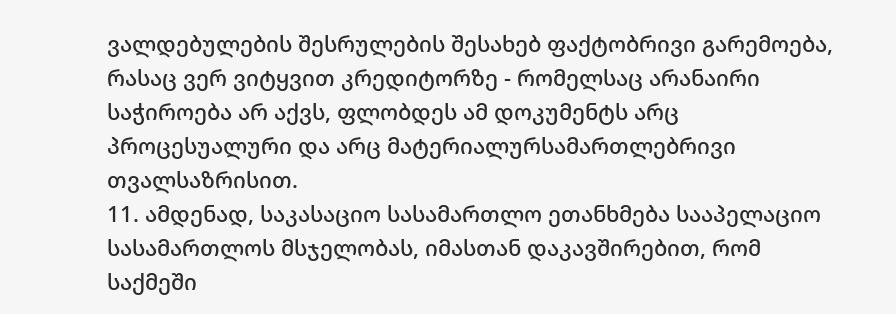ვალდებულების შესრულების შესახებ ფაქტობრივი გარემოება, რასაც ვერ ვიტყვით კრედიტორზე - რომელსაც არანაირი საჭიროება არ აქვს, ფლობდეს ამ დოკუმენტს არც პროცესუალური და არც მატერიალურსამართლებრივი თვალსაზრისით.
11. ამდენად, საკასაციო სასამართლო ეთანხმება სააპელაციო სასამართლოს მსჯელობას, იმასთან დაკავშირებით, რომ საქმეში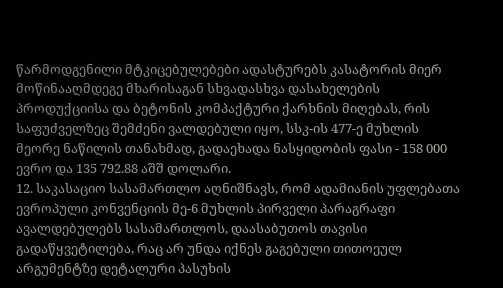წარმოდგენილი მტკიცებულებები ადასტურებს კასატორის მიერ მოწინააღმდეგე მხარისაგან სხვადასხვა დასახელების პროდუქციისა და ბეტონის კომპაქტური ქარხნის მიღებას, რის საფუძველზეც შემძენი ვალდებული იყო, სსკ-ის 477-ე მუხლის მეორე ნაწილის თანახმად, გადაეხადა ნასყიდობის ფასი - 158 000 ევრო და 135 792.88 აშშ დოლარი.
12. საკასაციო სასამართლო აღნიშნავს, რომ ადამიანის უფლებათა ევროპული კონვენციის მე-6 მუხლის პირველი პარაგრაფი ავალდებულებს სასამართლოს, დაასაბუთოს თავისი გადაწყვეტილება, რაც არ უნდა იქნეს გაგებული თითოეულ არგუმენტზე დეტალური პასუხის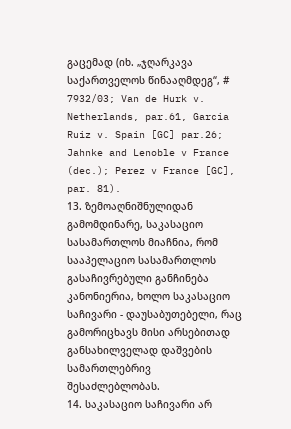გაცემად (იხ. „ჯღარკავა საქართველოს წინააღმდეგ“, # 7932/03; Van de Hurk v. Netherlands, par.61, Garcia Ruiz v. Spain [GC] par.26; Jahnke and Lenoble v France (dec.); Perez v France [GC], par. 81).
13. ზემოაღნიშნულიდან გამომდინარე, საკასაციო სასამართლოს მიაჩნია, რომ სააპელაციო სასამართლოს გასაჩივრებული განჩინება კანონიერია, ხოლო საკასაციო საჩივარი - დაუსაბუთებელი, რაც გამორიცხავს მისი არსებითად განსახილველად დაშვების სამართლებრივ შესაძლებლობას.
14. საკასაციო საჩივარი არ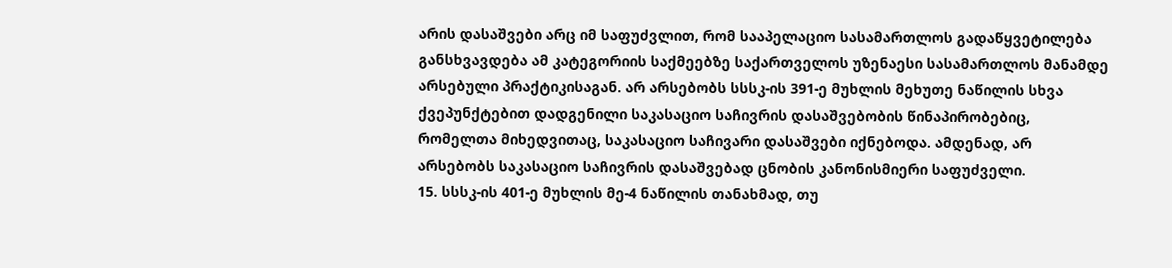არის დასაშვები არც იმ საფუძვლით, რომ სააპელაციო სასამართლოს გადაწყვეტილება განსხვავდება ამ კატეგორიის საქმეებზე საქართველოს უზენაესი სასამართლოს მანამდე არსებული პრაქტიკისაგან. არ არსებობს სსსკ-ის 391-ე მუხლის მეხუთე ნაწილის სხვა ქვეპუნქტებით დადგენილი საკასაციო საჩივრის დასაშვებობის წინაპირობებიც, რომელთა მიხედვითაც, საკასაციო საჩივარი დასაშვები იქნებოდა. ამდენად, არ არსებობს საკასაციო საჩივრის დასაშვებად ცნობის კანონისმიერი საფუძველი.
15. სსსკ-ის 401-ე მუხლის მე-4 ნაწილის თანახმად, თუ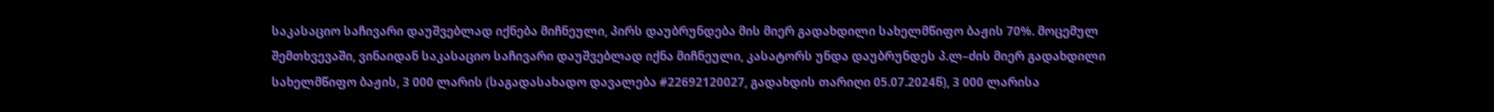საკასაციო საჩივარი დაუშვებლად იქნება მიჩნეული, პირს დაუბრუნდება მის მიერ გადახდილი სახელმწიფო ბაჟის 70%. მოცემულ შემთხვევაში, ვინაიდან საკასაციო საჩივარი დაუშვებლად იქნა მიჩნეული, კასატორს უნდა დაუბრუნდეს პ.ლ–ძის მიერ გადახდილი სახელმწიფო ბაჟის, 3 000 ლარის (საგადასახადო დავალება #22692120027, გადახდის თარიღი 05.07.2024წ), 3 000 ლარისა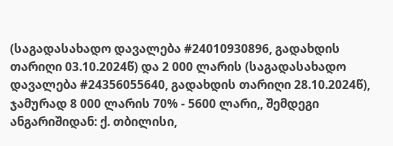(საგადასახადო დავალება #24010930896, გადახდის თარიღი 03.10.2024წ) და 2 000 ლარის (საგადასახადო დავალება #24356055640, გადახდის თარიღი 28.10.2024წ), ჯამურად 8 000 ლარის 70% - 5600 ლარი,, შემდეგი ანგარიშიდან: ქ. თბილისი,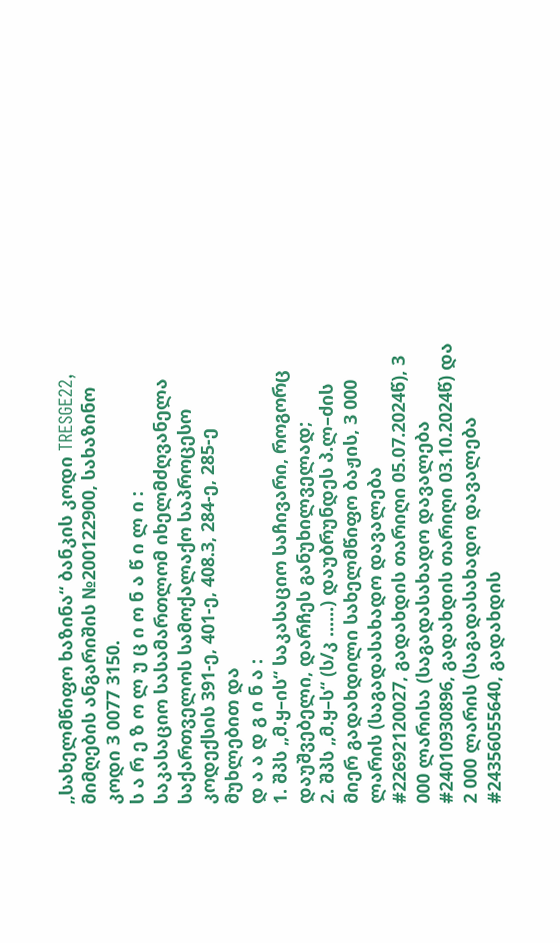„სახელმწიფო ხაზინა“ ბანკის კოდი TRESGE22, მიმღების ანგარიშის №200122900, სახაზინო კოდი 3 0077 3150.
ს ა რ ე ზ ო ლ უ ც ი ო ნ ა წ ი ლ ი :
საკასაციო სასამართლომ იხელმძღვანელა საქართველოს სამოქალაქო საპროცესო კოდექსის 391-ე, 401-ე, 408.3, 284-ე, 285-ე მუხლებით და
დ ა ა დ გ ი ნ ა :
1. შპს „მ.ყ–ის“ საკასაციო საჩივარი, როგორც დაუშვებელი, დარჩეს განუხილველად;
2. შპს „მ.ყ–ს“ (ს/კ ......) დაუბრუნდეს პ.ლ–ძის მიერ გადახდილი სახელმწიფო ბაჟის, 3 000 ლარის (საგადასახადო დავალება #22692120027, გადახდის თარიღი 05.07.2024წ), 3 000 ლარისა (საგადასახადო დავალება #24010930896, გადახდის თარიღი 03.10.2024წ) და 2 000 ლარის (საგადასახადო დავალება #24356055640, გადახდის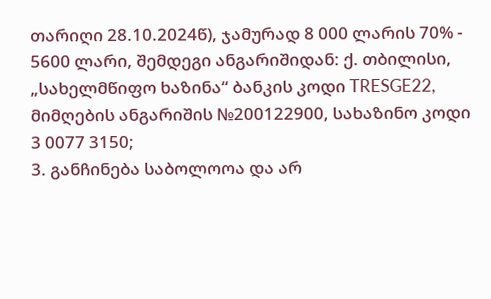თარიღი 28.10.2024წ), ჯამურად 8 000 ლარის 70% - 5600 ლარი, შემდეგი ანგარიშიდან: ქ. თბილისი, „სახელმწიფო ხაზინა“ ბანკის კოდი TRESGE22, მიმღების ანგარიშის №200122900, სახაზინო კოდი 3 0077 3150;
3. განჩინება საბოლოოა და არ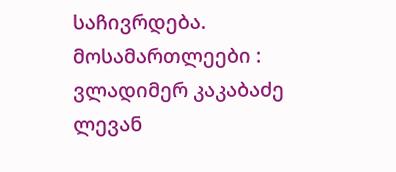საჩივრდება.
მოსამართლეები : ვლადიმერ კაკაბაძე
ლევან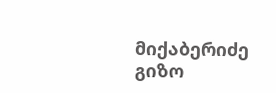მიქაბერიძე
გიზო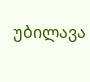უბილავა